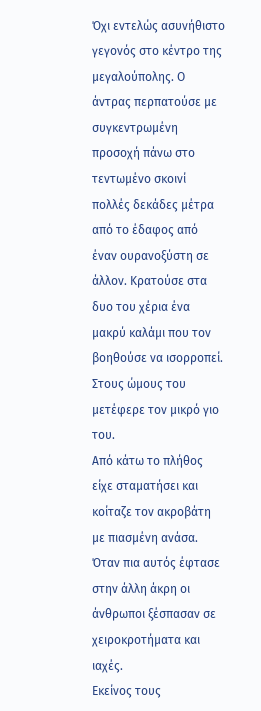Όχι εντελώς ασυνήθιστο γεγονός στο κέντρο της μεγαλούπολης. Ο άντρας περπατούσε με συγκεντρωμένη προσοχή πάνω στο τεντωμένο σκοινί πολλές δεκάδες μέτρα από το έδαφος από έναν ουρανοξύστη σε άλλον. Κρατούσε στα δυο του χέρια ένα μακρύ καλάμι που τον βοηθούσε να ισορροπεί. Στους ώμους του μετέφερε τον μικρό γιο του.
Από κάτω το πλήθος είχε σταματήσει και κοίταζε τον ακροβάτη με πιασμένη ανάσα. Όταν πια αυτός έφτασε στην άλλη άκρη οι άνθρωποι ξέσπασαν σε χειροκροτήματα και ιαχές.
Εκείνος τους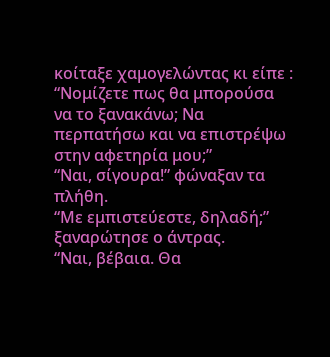κοίταξε χαμογελώντας κι είπε :
“Νομίζετε πως θα μπορούσα να το ξανακάνω; Να περπατήσω και να επιστρέψω στην αφετηρία μου;”
“Ναι, σίγουρα!” φώναξαν τα πλήθη.
“Με εμπιστεύεστε, δηλαδή;” ξαναρώτησε ο άντρας.
“Ναι, βέβαια. Θα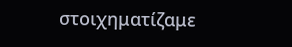στοιχηματίζαμε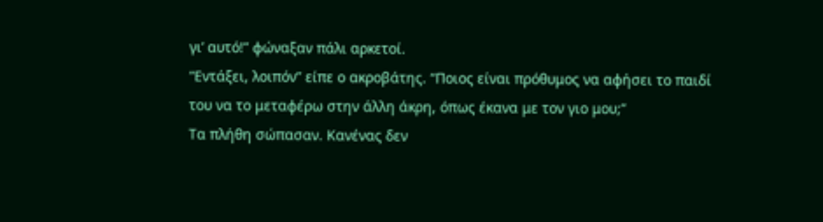γι’ αυτό!” φώναξαν πάλι αρκετοί.
“Εντάξει, λοιπόν” είπε ο ακροβάτης. “Ποιος είναι πρόθυμος να αφήσει το παιδί του να το μεταφέρω στην άλλη άκρη, όπως έκανα με τον γιο μου;”
Τα πλήθη σώπασαν. Κανένας δεν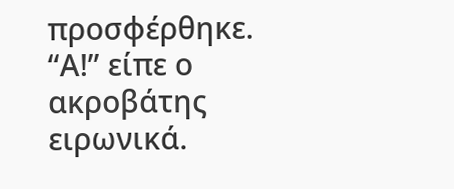προσφέρθηκε.
“Α!” είπε ο ακροβάτης ειρωνικά.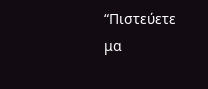“Πιστεύετε μα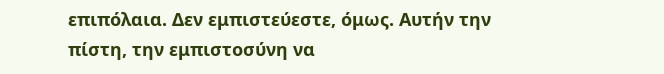επιπόλαια. Δεν εμπιστεύεστε, όμως. Αυτήν την πίστη, την εμπιστοσύνη να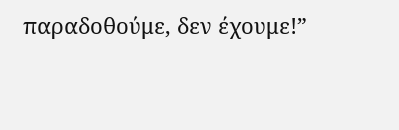παραδοθούμε, δεν έχουμε!”